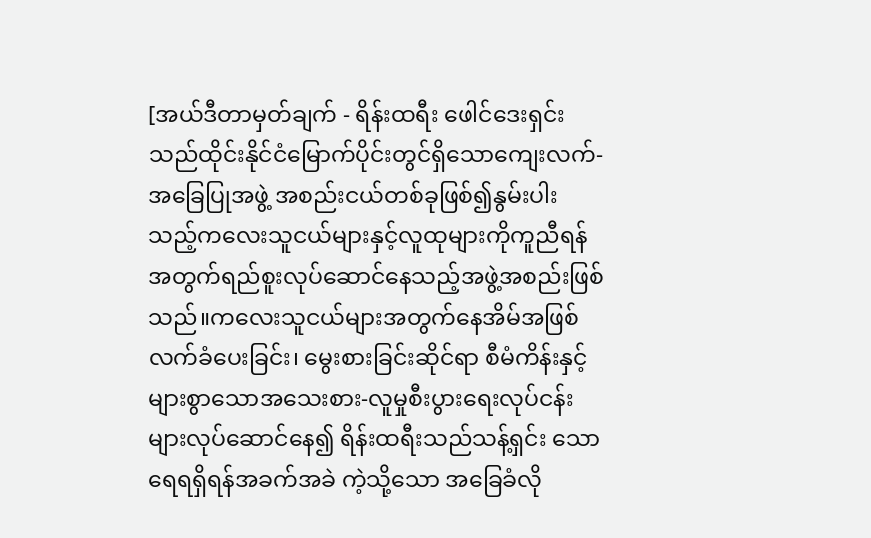[အယ်ဒီတာမှတ်ချက် - ရိန်းထရီး ဖေါင်ဒေးရှင်းသည်ထိုင်းနိုင်ငံမြောက်ပိုင်းတွင်ရှိသောကျေးလက်-အခြေပြုအဖွဲ့ အစည်းငယ်တစ်ခုဖြစ်၍နွမ်းပါးသည့်ကလေးသူငယ်များနှင့်လူထုများကိုကူညီရန်အတွက်ရည်စူးလုပ်ဆောင်နေသည့်အဖွဲ့အစည်းဖြစ်သည်။ကလေးသူငယ်များအတွက်နေအိမ်အဖြစ်လက်ခံပေးခြင်း၊ မွေးစားခြင်းဆိုင်ရာ စီမံကိန်းနှင့်များစွာသောအသေးစား-လူမှုစီးပွားရေးလုပ်ငန်းများလုပ်ဆောင်နေ၍ ရိန်းထရီးသည်သန့်ရှင်း သော ရေရရှိရန်အခက်အခဲ ကဲ့သို့သော အခြေခံလို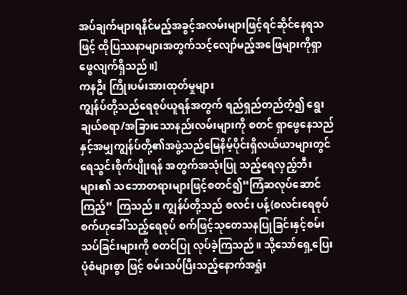အပ်ချက်များရနိင်မည့်အခွင့်အလမ်းများဖြင့်ရင်ဆိုင်နေရသဖြင့် ထိုပြဿနာများအတွက်သင့်လျော်မည့်အဖြေများကိုရှာဖွေလျက်ရှိသည်။]
ကနဦး ကြိုးပမ်းအားထုတ်မှုများ
ကျွန်ပ်တို့သည်ရေစုပ်ယူရန်အတွက် ရည်ရှည်တည်တံ့၍ ရွေးချယ်စရာ/အခြားသောနည်းလမ်းများကို စတင် ရှာဖွေနေသည်နှင့်အမျှကျွန်ပ်တို့၏အဖွဲ့သည်မြေနိမ့်ပိုင်းရှိလယ်ယာများတွင်ရေသွင်းစိုက်ပျိုးရန် အတွက်အသုံးပြု သည့်ရေလှည့်ဘီးများ၏ သဘောတရားများဖြင့်စတင်၍“ကြံဆလုပ်ဆောင်ကြည့်” ကြသည်။ ကျွန်ပ်တို့သည် စလင်း ပန့်(စလင်းရေစုပ်စက်ဟုခေါ်သည့်ရေစုပ် စက်ဖြင့်သုတေသနပြုခြင်းနှင့်စမ်းသပ်ခြင်းများကို စတင်ပြု လုပ်ခဲ့ကြသည်။ သို့သော်ရှေ့ပြေးပုံစံများစွာ ဖြင့် စမ်းသပ်ပြီးသည့်နောက်အရှုံး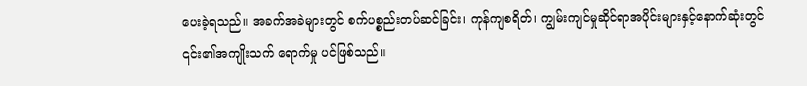ပေးခဲ့ရသည်။ အခက်အခဲများတွင် စက်ပစ္စည်းတပ်ဆင်ခြင်း၊ ကုန်ကျစရိတ်၊ ကျွမ်းကျင်မှုဆိုင်ရာအပိုင်းများနှင့်နောက်ဆုံးတွင် ၎င်း၏အကျိုးသက် ရောက်မှု ပင်ဖြစ်သည်။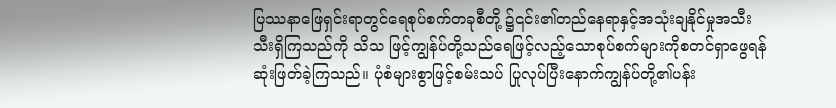ပြဿနာဖြေရှင်းရာတွင်ရေစုပ်စက်တခုစီတို့ ၌၎င်း၏တည်နေရာနှင့်အသုံးချနိုင်မှုအသီးသီးရှိကြသည်ကို သိသ ဖြင့်ကျွန်ပ်တို့သည်ရေဖြင့်လည့်သောစုပ်စက်များကိုစတင်ရှာဖွေရန်ဆုံးဖြတ်ခဲ့ကြသည်။ ပုံစံများစွာဖြင့်စမ်းသပ် ပြုလုပ်ပြီးနောက်ကျွန်ပ်တို့၏ပန်း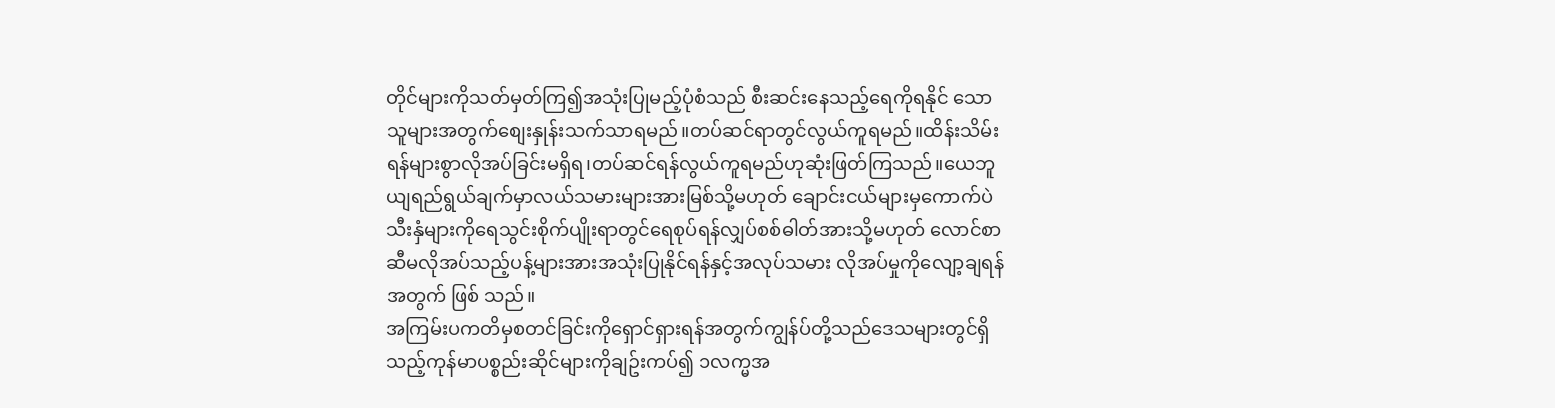တိုင်များကိုသတ်မှတ်ကြ၍အသုံးပြုမည့်ပုံစံသည် စီးဆင်းနေသည့်ရေကိုရနိုင် သောသူများအတွက်စျေးနှုန်းသက်သာရမည်။တပ်ဆင်ရာတွင်လွယ်ကူရမည်။ထိန်းသိမ်းရန်များစွာလိုအပ်ခြင်းမရှိရ၊တပ်ဆင်ရန်လွယ်ကူရမည်ဟုဆုံးဖြတ်ကြသည်။ယေဘူယျရည်ရွယ်ချက်မှာလယ်သမားများအားမြစ်သို့မဟုတ် ချောင်းငယ်များမှကောက်ပဲသီးနှံများကိုရေသွင်းစိုက်ပျိုးရာတွင်ရေစုပ်ရန်လျှပ်စစ်ဓါတ်အားသို့မဟုတ် လောင်စာ ဆီမလိုအပ်သည့်ပန့်များအားအသုံးပြုနိုင်ရန်နှင့်အလုပ်သမား လိုအပ်မှုကိုလျော့ချရန်အတွက် ဖြစ် သည်။
အကြမ်းပကတိမှစတင်ခြင်းကိုရှောင်ရှားရန်အတွက်ကျွန်ပ်တို့သည်ဒေသများတွင်ရှိသည့်ကုန်မာပစ္စည်းဆိုင်များကိုချဥ်းကပ်၍ ၁လက္မအ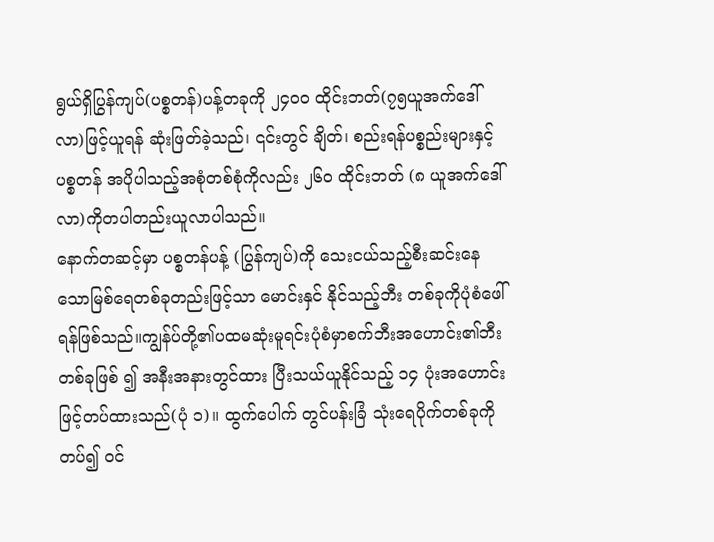ရွယ်ရှိပြွန်ကျပ်(ပစ္စတန်)ပန့်တခုကို ၂၄၀၀ ထိုင်းဘတ်(၇၅ယူအက်ဒေါ်လာ)ဖြင့်ယူရန် ဆုံးဖြတ်ခဲ့သည်၊ ၎င်းတွင် ချိတ်၊ စည်းရန်ပစ္စည်းများနှင့်ပစ္စတန် အပိုပါသည့်အစုံတစ်စုံကိုလည်း ၂၆၀ ထိုင်းဘတ် (၈ ယူအက်ဒေါ်လာ)ကိုတပါတည်းယူလာပါသည်။
နောက်တဆင့်မှာ ပစ္စတန်ပန့် (ပြွန်ကျပ်)ကို သေးငယ်သည့်စီးဆင်းနေသောမြစ်ရေတစ်ခုတည်းဖြင့်သာ မောင်းနှင် နိုင်သည့်ဘီး တစ်ခုကိုပုံစံဖေါ်ရန်ဖြစ်သည်။ကျွန်ပ်တို့၏ပထမဆုံးမူရင်းပုံစံမှာစက်ဘီးအဟောင်း၏ဘီး တစ်ခုဖြစ် ၍ အနီးအနားတွင်ထား ပြီးသယ်ယူနိုင်သည့် ၁၄ ပုံးအဟောင်းဖြင့်တပ်ထားသည်(ပုံ ၁)။ ထွက်ပေါက် တွင်ပန်းခြံ သုံးရေပိုက်တစ်ခုကိုတပ်၍ ၀င်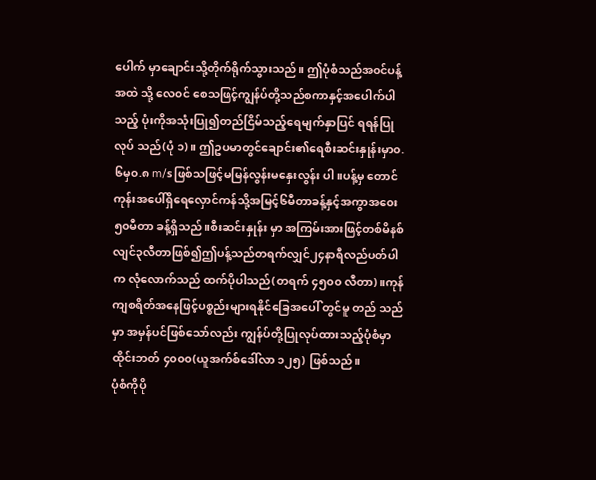ပေါက် မှာချောင်းသို့တိုက်ရိုက်သွားသည်။ ဤပုံစံသည်အ၀င်ပန့်အထဲ သို့ လေ၀င် စေသဖြင့်ကျွန်ပ်တို့သည်စကာနှင့်အပေါက်ပါသည့် ပုံးကိုအသုံးပြု၍တည်ငြိမ်သည့်ရေမျက်နှာပြင် ရရန်ပြု လုပ် သည်(ပုံ ၁)။ ဤဥပမာတွင်ချောင်း၏ရေစီးဆင်းနှုန်းမှာ၀.၆မှ၀.၈ m/sဖြစ်သဖြင့်မမြန်လွန်းမနှေးလွန်း ပါ။ပန့်မှ တောင်ကုန်းအပေါ်ရှိရေလှောင်ကန်သို့အမြင့်၆မီတာခန့်နှင့်အကွာအ၀ေး၅၀မီတာ ခန့်ရှိသည်။စီးဆင်းနှုန်း မှာ အကြမ်းအားဖြင့်တစ်မိနစ်လျင်၃လီတာဖြစ်၍ဤပန့်သည်တရက်လျှင်၂၄နာရီလည်ပတ်ပါက လုံလောက်သည် ထက်ပိုပါသည်(တရက် ၄၅၀၀ လီတာ)။ကုန်ကျစရိတ်အနေဖြင့်ပစ္စည်းများရနိုင်ခြေအပေါ် တွင်မူ တည် သည်မှာ အမှန်ပင်ဖြစ်သော်လည်း ကျွန်ပ်တို့ပြုလုပ်ထားသည့်ပုံစံမှာ ထိုင်းဘတ် ၄၀၀၀(ယူအက်စ်ဒေါ်လာ ၁၂၅) ဖြစ်သည်။
ပုံစံကိုပို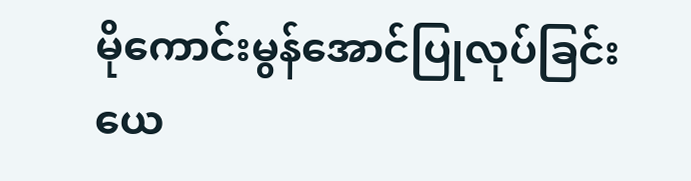မိုကောင်းမွန်အောင်ပြုလုပ်ခြင်း
ယေ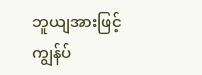ဘူယျအားဖြင့်ကျွန်ပ်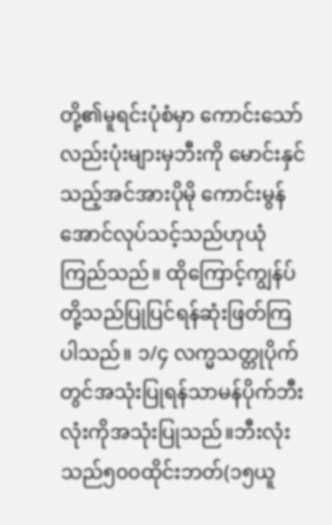တို့၏မူရင်းပုံစံမှာ ကောင်းသော်လည်းပုံးများမှဘီးကို မောင်းနှင်သည့်အင်အားပိုမို ကောင်းမွန်အောင်လုပ်သင့်သည်ဟုယုံကြည်သည်။ ထိုကြောင့်ကျွန်ပ်တို့သည်ပြုပြင်ရန်ဆုံးဖြတ်ကြပါသည်။ ၁/၄ လက္မသတ္တုပိုက်တွင်အသုံးပြုရန်သာမန်ပိုက်ဘီးလုံးကိုအသုံးပြုသည်။ဘီးလုံးသည်၅၀၀ထိုင်းဘတ်(၁၅ယူ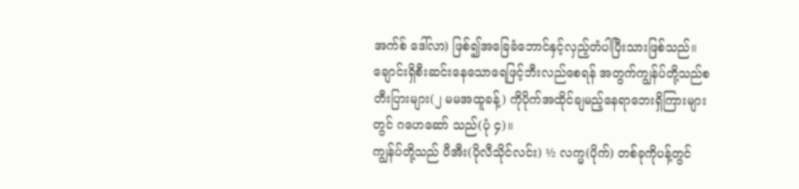အက်စ် ဒေါ်လာ) ဖြစ်၍အခြေခံဘောင်နှင့်လှည့်တံပါပြီးသားဖြစ်သည်။ ချောင်းရှိစီးဆင်းနေသောရေဖြင့်ဘီးလည်စေရန် အတွက်ကျွန်ပ်တို့သည်စတီးပြားများ(၂ မမအထူခန့်) ကိုပိုက်အထိုင်ချမည့်နေရာဘေးရှိကြားများတွင် ဂဟေဆော် သည်(ပုံ ၄)။
ကျွန်ပ်တို့သည် ပီအီး(ပိုလီသိုင်လင်း) ½ လက္မ(ပိုက်) တစ်ခုကိုပန့်တွင်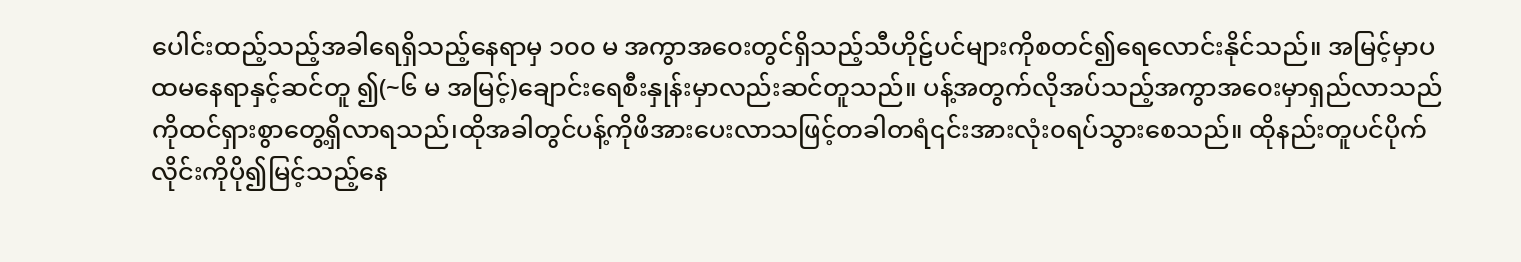ပေါင်းထည့်သည့်အခါရေရှိသည့်နေရာမှ ၁၀၀ မ အကွာအ၀ေးတွင်ရှိသည့်သီဟိုဠ်ပင်များကိုစတင်၍ရေလောင်းနိုင်သည်။ အမြင့်မှာပထမနေရာနှင့်ဆင်တူ ၍(~၆ မ အမြင့်)ချောင်းရေစီးနှုန်းမှာလည်းဆင်တူသည်။ ပန့်အတွက်လိုအပ်သည့်အကွာအ၀ေးမှာရှည်လာသည် ကိုထင်ရှားစွာတွေ့ရှိလာရသည်၊ထိုအခါတွင်ပန့်ကိုဖိအားပေးလာသဖြင့်တခါတရံ၎င်းအားလုံး၀ရပ်သွားစေသည်။ ထိုနည်းတူပင်ပိုက်လိုင်းကိုပို၍မြင့်သည့်နေ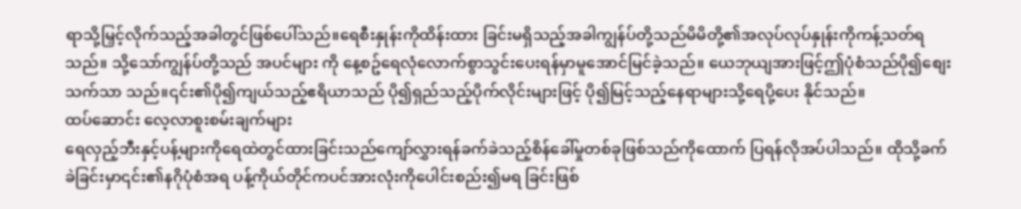ရာသို့မြှင့်လိုက်သည့်အခါတွင်ဖြစ်ပေါ်သည်။ရေစီးနှုန်းကိုထိန်းထား ခြင်းမရှိသည့်အခါကျွန်ပ်တို့သည်မိမိတို့၏အလုပ်လုပ်နှုန်းကိုကန့်သတ်ရသည်။ သို့သော်ကျွန်ပ်တို့သည် အပင်များ ကို နေ့စဥ်ရေလုံလောက်စွာသွင်းပေးရန်မှာမူအောင်မြင်ခဲ့သည်။ ယေဘုယျအားဖြင့်ဤပုံစံသည်ပို၍စျေးသက်သာ သည်။၎င်း၏ပို၍ကျယ်သည့်ဧရိယာသည် ပို၍ရှည်သည့်ပိုက်လိုင်းများဖြင့် ပို၍မြင့်သည့်နေရာများသို့ရေပို့ပေး နိုင်သည်။
ထပ်ဆောင်း လေ့လာစူးစမ်းချက်များ
ရေလှည့်ဘီးနှင့်ပန့်များကိုရေထဲတွင်ထားခြင်းသည်ကျော်လွှားရန်ခက်ခဲသည့်စိန်ခေါ်မှုတစ်ခုဖြစ်သည်ကိုထောက် ပြရန်လိုအပ်ပါသည်။ ထိုသို့ခက်ခဲခြင်းမှာ၎င်း၏နဂိုပုံစံအရ ပန့်ကိုယ်တိုင်ကပင်အားလုံးကိုပေါင်းစည်း၍မရ ခြင်းဖြစ်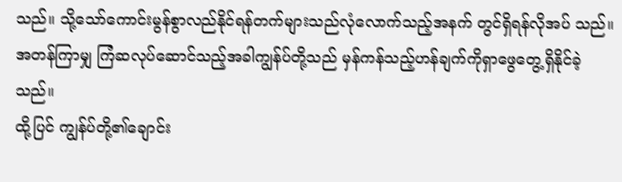သည်။ သို့သော်ကောင်းမွန်စွာလည်နိုင်ရန်တက်များသည်လုံလောက်သည့်အနက် တွင်ရှိရန်လိုအပ် သည်။ အတန်ကြာမျှ ကြံဆလုပ်ဆောင်သည့်အခါကျွန်ပ်တို့သည် မှန်ကန်သည့်ဟန်ချက်ကိုရှာဖွေတွေ့ရှိနိုင်ခဲ့ သည်။
ထို့ပြင် ကျွန်ပ်တို့၏ချောင်း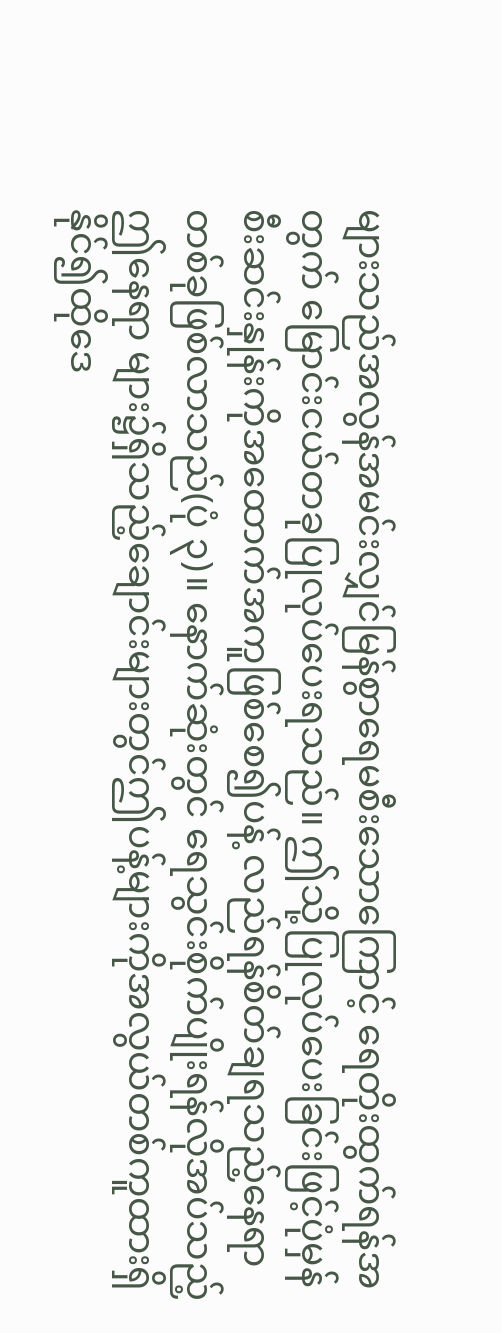များသည်အလွန်အမင်းလျှင်မြန်စွာရေမစီးသောကြောင့် ရေတိုးထွက်ရန်အတွက် မြောင်းငယ်တခုပြုလုပ်ပေးရသည်။ ဤသို့ပြုလုပ်ပေးခြင်းဖြင့်ပုံမှန်စီးဆင်းနှုန်းကိုအထောက်အကူဖြစ်စေ၍ပန့် လည်ရန်စိတ်ချရသည့်နေရာတစ်ခုဖြစ်လာသည်(ပုံ ၃)။ နောက်ဆုံးတွင် ရေသွင်းစိုက်ပျိုးရန်လိုအပ်သည့်ဤနေရာ များ၌ရှိသည့်ချောင်းများတွင်ဤပန့်များကိုအလွယ်တစ်ကူထားရှိနိုင်၍ထိုဒေ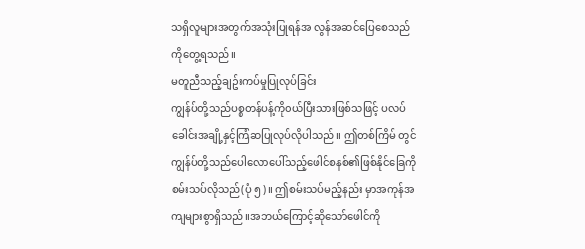သရှိလူများအတွက်အသုံးပြုရန်အ လွန်အဆင်ပြေစေသည်ကိုတွေ့ရသည်။
မတူညီသည့်ချဥ်းကပ်မှုပြုလုပ်ခြင်း
ကျွန်ပ်တို့သည်ပစ္စတန်ပန့်ကို၀ယ်ပြီးသားဖြစ်သဖြင့် ပလပ်ခေါင်းအချို့နှင့်ကြံဆပြုလုပ်လိုပါသည်။ ဤတစ်ကြိမ် တွင်ကျွန်ပ်တို့သည်ပေါလောပေါ်သည့်ဖေါင်စနစ်၏ဖြစ်နိုင်ခြေကိုစမ်းသပ်လိုသည်(ပုံ ၅)။ ဤစမ်းသပ်မည့်နည်း မှာအကုန်အကျများစွာရှိသည်။အဘယ်ကြောင့်ဆိုသော်ဖေါင်ကို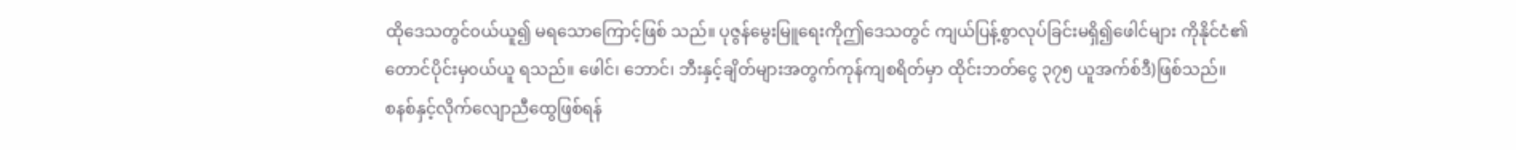ထိုဒေသတွင်၀ယ်ယူ၍ မရသောကြောင့်ဖြစ် သည်။ ပုဇွန်မွေးမြူရေးကိုဤဒေသတွင် ကျယ်ပြန့်စွာလုပ်ခြင်းမရှိ၍ဖေါင်များ ကိုနိုင်ငံ၏တောင်ပိုင်းမှ၀ယ်ယူ ရသည်။ ဖေါင်၊ ဘောင်၊ ဘီးနှင့်ချိတ်များအတွက်ကုန်ကျစရိတ်မှာ ထိုင်းဘတ်ငွေ ၃၇၅ ယူအက်စ်ဒီ)ဖြစ်သည်။
စနစ်နှင့်လိုက်လျောညီထွေဖြစ်ရန်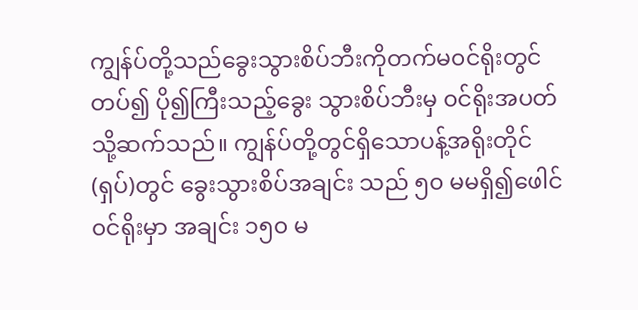ကျွန်ပ်တို့သည်ခွေးသွားစိပ်ဘီးကိုတက်မ၀င်ရိုးတွင်တပ်၍ ပို၍ကြီးသည့်ခွေး သွားစိပ်ဘီးမှ ၀င်ရိုးအပတ်သို့ဆက်သည်။ ကျွန်ပ်တို့တွင်ရှိသောပန့်အရိုးတိုင်(ရှပ်)တွင် ခွေးသွားစိပ်အချင်း သည် ၅၀ မမရှိ၍ဖေါင်၀င်ရိုးမှာ အချင်း ၁၅၀ မ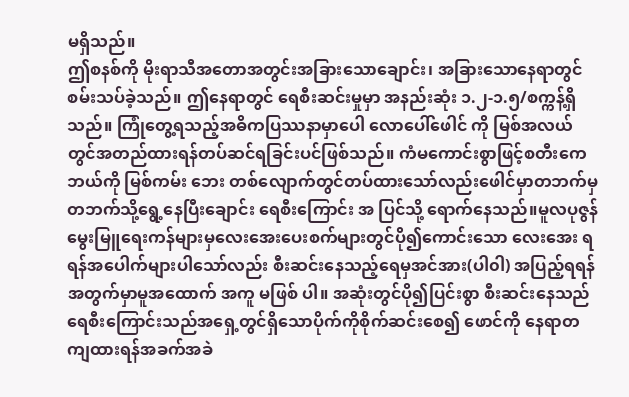မရှိသည်။
ဤစနစ်ကို မိုးရာသီအတောအတွင်းအခြားသောချောင်း၊ အခြားသောနေရာတွင်စမ်းသပ်ခဲ့သည်။ ဤနေရာတွင် ရေစီးဆင်းမှုမှာ အနည်းဆုံး ၁.၂-၁.၅/စက္ကန့်ရှိသည်။ ကြုံတွေ့ရသည့်အဓိကပြဿနာမှာပေါ လောပေါ်ဖေါင် ကို မြစ်အလယ်တွင်အတည်ထားရန်တပ်ဆင်ရခြင်းပင်ဖြစ်သည်။ ကံမကောင်းစွာဖြင့်စတီးကေဘယ်ကို မြစ်ကမ်း ဘေး တစ်လျောက်တွင်တပ်ထားသော်လည်းဖေါင်မှာတဘက်မှတဘက်သို့ရွေ့နေပြီးချောင်း ရေစီးကြောင်း အ ပြင်သို့ ရောက်နေသည်။မူလပုဇွန်မွေးမြူရေးကန်များမှလေးအေးပေးစက်များတွင်ပို၍ကောင်းသော လေးအေး ရရန်အပေါက်များပါသော်လည်း စီးဆင်းနေသည့်ရေမှအင်အား(ပါ၀ါ) အပြည့်ရရန်အတွက်မှာမူအထောက် အကူ မဖြစ် ပါ။ အဆုံးတွင်ပို၍ပြင်းစွာ စီးဆင်းနေသည်ရေစီးကြောင်းသည်အရှေ့တွင်ရှိသောပိုက်ကိုစိုက်ဆင်းစေ၍ ဖောင်ကို နေရာတကျထားရန်အခက်အခဲ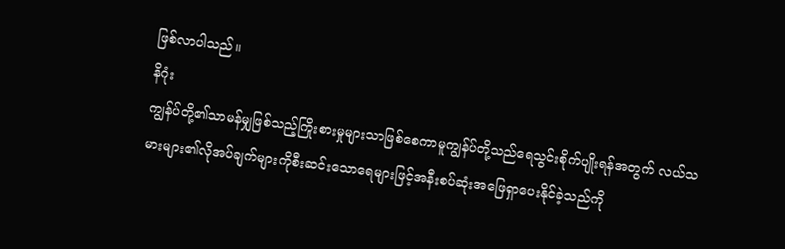ဖြစ်လာပါသည်။
နိဂုံး
ကျွန်ပ်တို့၏သာမန်မျှဖြစ်သည့်ကြိုးစားမှုများသာဖြစ်စေကာမူကျွန်ပ်တို့သည်ရေသွင်းစိုက်ပျိုးရန်အတွက် လယ်သမားများ၏လိုအပ်ချက်များကိုစီးဆင်းသောရေများဖြင့်အနီးစပ်ဆုံးအဖြေရှာပေးနိုင်ခဲ့သည်ကို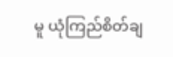မူ ယုံကြည်စိတ်ချ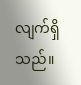လျက်ရှိသည်။